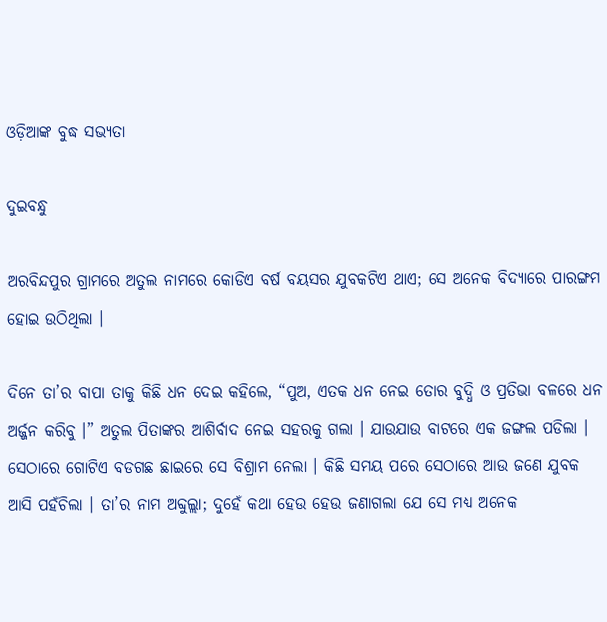ଓଡ଼ିଆଙ୍କ ବୁଦ୍ଧ ସଭ୍ୟତା

ଦୁଇବନ୍ଧୁ

ଅରବିନ୍ଦପୁର ଗ୍ରାମରେ ଅତୁଲ ନାମରେ କୋଡିଏ ବର୍ଷ ବୟସର ଯୁବକଟିଏ ଥାଏ; ସେ ଅନେକ ବିଦ୍ୟାରେ ପାରଙ୍ଗମ ହୋଇ ଉଠିଥିଲା ।

ଦିନେ ତା’ର ବାପା ତାକୁ କିଛି ଧନ ଦେଇ କହିଲେ, “ପୁଅ, ଏତକ ଧନ ନେଇ ତୋର ବୁଦ୍ଧି ଓ ପ୍ରତିଭା ବଳରେ ଧନ ଅର୍ଜ୍ଜନ କରିବୁ ।” ଅତୁଲ ପିତାଙ୍କର ଆଶିର୍ବାଦ ନେଇ ସହରକୁ ଗଲା । ଯାଉଯାଉ ବାଟରେ ଏକ ଜଙ୍ଗଲ ପଡିଲା । ସେଠାରେ ଗୋଟିଏ ବଡଗଛ ଛାଇରେ ସେ ବିଶ୍ରାମ ନେଲା । କିଛି ସମୟ ପରେ ସେଠାରେ ଆଉ ଜଣେ ଯୁବକ ଆସି ପହଁଚିଲା । ତା’ର ନାମ ଅବ୍ଦୁଲ୍ଲା; ଦୁହେଁ କଥା ହେଉ ହେଉ ଜଣାଗଲା ଯେ ସେ ମଧ୍ୟ ଅନେକ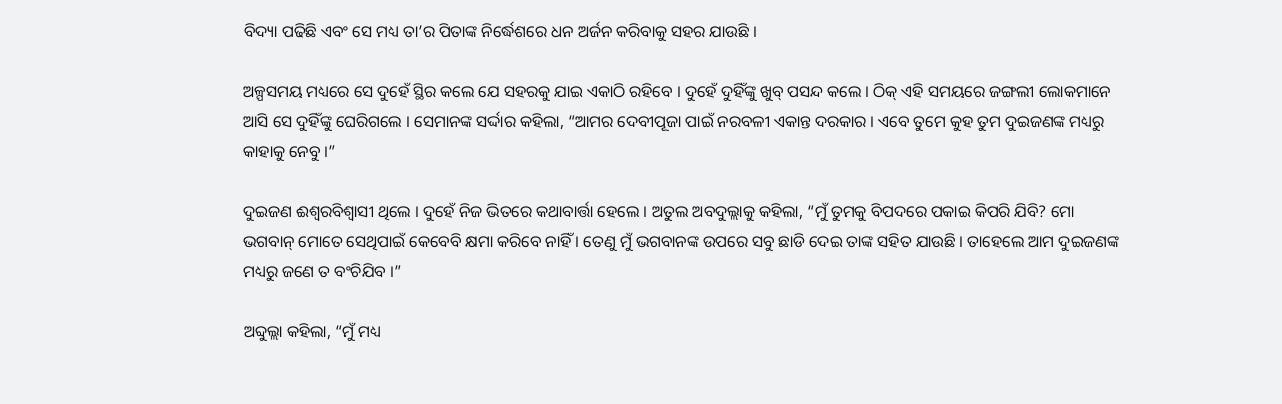ବିଦ୍ୟା ପଢିଛି ଏବଂ ସେ ମଧ୍ୟ ତା’ର ପିତାଙ୍କ ନିର୍ଦ୍ଧେଶରେ ଧନ ଅର୍ଜନ କରିବାକୁ ସହର ଯାଉଛି ।

ଅଳ୍ପସମୟ ମଧ୍ୟରେ ସେ ଦୁହେଁ ସ୍ଥିର କଲେ ଯେ ସହରକୁ ଯାଇ ଏକାଠି ରହିବେ । ଦୁହେଁ ଦୁହିଁଙ୍କୁ ଖୁବ୍ ପସନ୍ଦ କଲେ । ଠିକ୍ ଏହି ସମୟରେ ଜଙ୍ଗଲୀ ଲୋକମାନେ ଆସି ସେ ଦୁହିଁଙ୍କୁ ଘେରିଗଲେ । ସେମାନଙ୍କ ସର୍ଦ୍ଦାର କହିଲା, “ଆମର ଦେବୀପୂଜା ପାଇଁ ନରବଳୀ ଏକାନ୍ତ ଦରକାର । ଏବେ ତୁମେ କୁହ ତୁମ ଦୁଇଜଣଙ୍କ ମଧ୍ୟରୁ କାହାକୁ ନେବୁ ।”

ଦୁଇଜଣ ଈଶ୍ୱରବିଶ୍ୱାସୀ ଥିଲେ । ଦୁହେଁ ନିଜ ଭିତରେ କଥାବାର୍ତ୍ତା ହେଲେ । ଅତୁଲ ଅବଦୁଲ୍ଲାକୁ କହିଲା, “ମୁଁ ତୁମକୁ ବିପଦରେ ପକାଇ କିପରି ଯିବି? ମୋ ଭଗବାନ୍ ମୋତେ ସେଥିପାଇଁ କେବେବି କ୍ଷମା କରିବେ ନାହିଁ । ତେଣୁ ମୁଁ ଭଗବାନଙ୍କ ଉପରେ ସବୁ ଛାଡି ଦେଇ ତାଙ୍କ ସହିତ ଯାଉଛି । ତାହେଲେ ଆମ ଦୁଇଜଣଙ୍କ ମଧ୍ୟରୁ ଜଣେ ତ ବଂଚିଯିବ ।”

ଅବ୍ଦୁଲ୍ଲା କହିଲା, “ମୁଁ ମଧ୍ୟ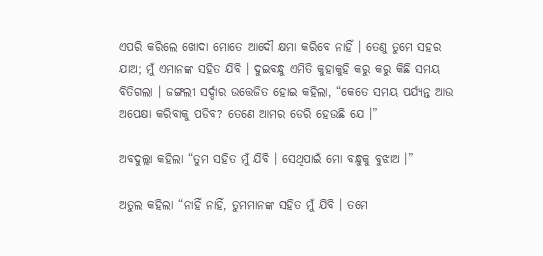ଏପରି କରିଲେ ଖୋଦା ମୋତେ ଆଦୌ କ୍ଷମା କରିବେ ନାହିଁ । ତେଣୁ ତୁମେ ସହର ଯାଅ; ମୁଁ ଏମାନଙ୍କ ସହିତ ଯିବି । ଦୁଇବନ୍ଧୁ ଏମିତି କୁହାକୁହି କରୁ କରୁ କିଛି ସମୟ ବିତିଗଲା । ଜଙ୍ଗଲୀ ସର୍ଦ୍ଦାର ଉତ୍ତେଜିତ ହୋଇ କହିଲା, “କେତେ ସମୟ ପର୍ଯ୍ୟନ୍ତ ଆଉ ଅପେକ୍ଷା କରିବାକୁ ପଡିବ? ତେଣେ ଆମର ଡେରି ହେଉଛି ଯେ ।”

ଅବଦୁଲ୍ଲା କହିଲା “ତୁମ ସହିତ ମୁଁ ଯିବି । ସେଥିପାଇଁ ମୋ ବନ୍ଧୁକୁ ବୁଝାଅ ।”

ଅତୁଲ କହିଲା “ନାହିଁ ନାହିଁ, ତୁମମାନଙ୍କ ସହିତ ମୁଁ ଯିବି । ତମେ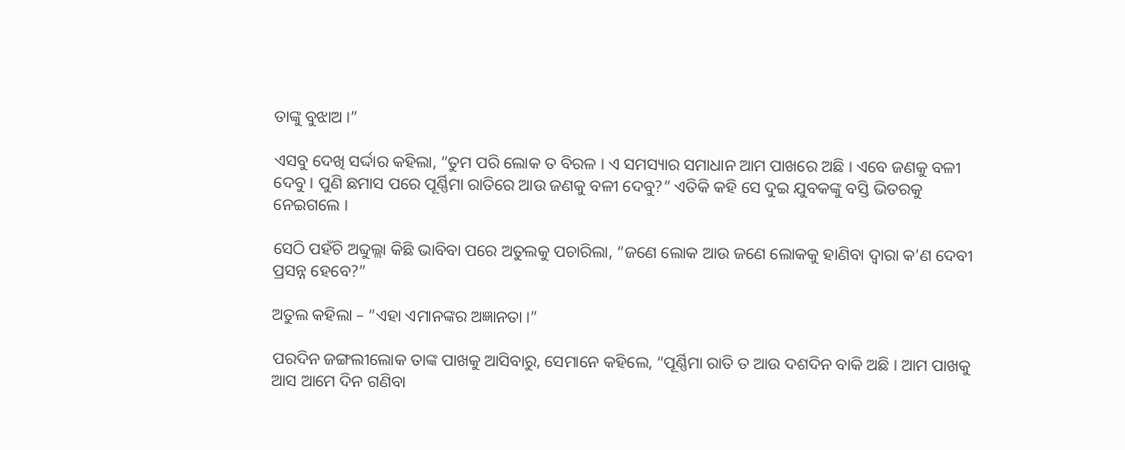ତାଙ୍କୁ ବୁଝାଅ ।”

ଏସବୁ ଦେଖି ସର୍ଦ୍ଦାର କହିଲା, “ତୁମ ପରି ଲୋକ ତ ବିରଳ । ଏ ସମସ୍ୟାର ସମାଧାନ ଆମ ପାଖରେ ଅଛି । ଏବେ ଜଣକୁ ବଳୀ ଦେବୁ । ପୁଣି ଛମାସ ପରେ ପୂର୍ଣ୍ଣିମା ରାତିରେ ଆଉ ଜଣକୁ ବଳୀ ଦେବୁ?” ଏତିକି କହି ସେ ଦୁଇ ଯୁବକଙ୍କୁ ବସ୍ତି ଭିତରକୁ ନେଇଗଲେ ।

ସେଠି ପହଁଚି ଅବ୍ଦୁଲ୍ଲା କିଛି ଭାବିବା ପରେ ଅତୁଲକୁ ପଚାରିଲା, “ଜଣେ ଲୋକ ଆଉ ଜଣେ ଲୋକକୁ ହାଣିବା ଦ୍ୱାରା କ’ଣ ଦେବୀ ପ୍ରସନ୍ନ ହେବେ?”

ଅତୁଲ କହିଲା – “ଏହା ଏମାନଙ୍କର ଅଜ୍ଞାନତା ।”

ପରଦିନ ଜଙ୍ଗଲୀଲୋକ ତାଙ୍କ ପାଖକୁ ଆସିବାରୁ, ସେମାନେ କହିଲେ, “ପୂର୍ଣ୍ଣିମା ରାତି ତ ଆଉ ଦଶଦିନ ବାକି ଅଛି । ଆମ ପାଖକୁ ଆସ ଆମେ ଦିନ ଗଣିବା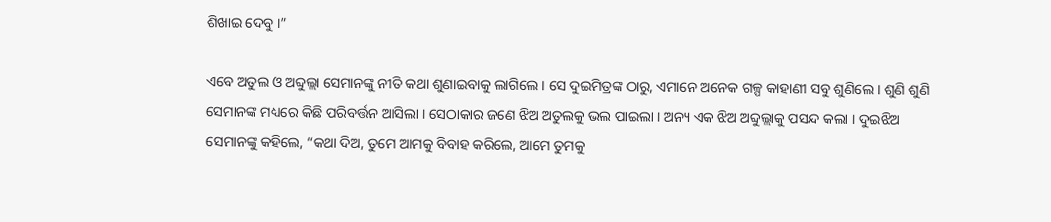ଶିଖାଇ ଦେବୁ ।”

ଏବେ ଅତୁଲ ଓ ଅବ୍ଦୁଲ୍ଲା ସେମାନଙ୍କୁ ନୀତି କଥା ଶୁଣାଇବାକୁ ଲାଗିଲେ । ସେ ଦୁଇମିତ୍ରଙ୍କ ଠାରୁ, ଏମାନେ ଅନେକ ଗଳ୍ପ କାହାଣୀ ସବୁ ଶୁଣିଲେ । ଶୁଣି ଶୁଣି ସେମାନଙ୍କ ମଧ୍ୟରେ କିଛି ପରିବର୍ତ୍ତନ ଆସିଲା । ସେଠାକାର ଜଣେ ଝିଅ ଅତୁଲକୁ ଭଲ ପାଇଲା । ଅନ୍ୟ ଏକ ଝିଅ ଅବ୍ଦୁଲ୍ଲାକୁ ପସନ୍ଦ କଲା । ଦୁଇଝିଅ ସେମାନଙ୍କୁ କହିଲେ, “କଥା ଦିଅ, ତୁମେ ଆମକୁ ବିବାହ କରିଲେ, ଆମେ ତୁମକୁ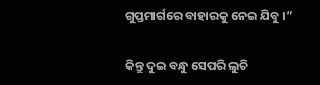ଗୁପ୍ତମାର୍ଗରେ ବାହାରକୁ ନେଇ ଯିବୁ ।”

କିନ୍ତୁ ଦୁଇ ବନ୍ଧୁ ସେପରି ଲୁଚି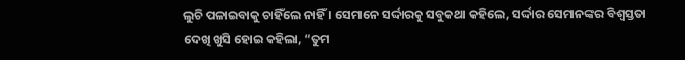ଲୁଚି ପଳାଇବାକୁ ଚାହିଁଲେ ନାହିଁ । ସେମାନେ ସର୍ଦ୍ଦାରକୁ ସବୁକଥା କହିଲେ, ସର୍ଦ୍ଦାର ସେମାନଙ୍କର ବିଶ୍ୱସ୍ତତା ଦେଖି ଖୁସି ହୋଇ କହିଲା, “ତୁମ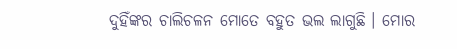ଦୁହିଁଙ୍କର ଚାଲିଚଳନ ମୋତେ ବହୁତ ଭଲ ଲାଗୁଛି । ମୋର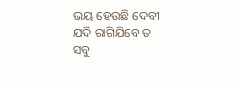ଭୟ ହେଉଛି ଦେବୀ ଯଦି ରାଗିଯିବେ ତ ସବୁ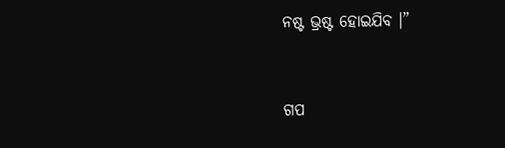ନଷ୍ଟ ଭ୍ରଷ୍ଟ ହୋଇଯିବ ।”


ଗପ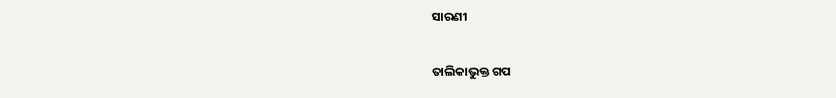ସାରଣୀ

ତାଲିକାଭୁକ୍ତ ଗପ